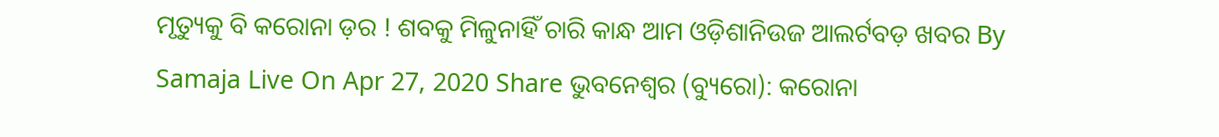ମୃତ୍ୟୁକୁ ବି କରୋନା ଡ଼ର ! ଶବକୁ ମିଳୁନାହିଁ ଚାରି କାନ୍ଧ ଆମ ଓଡ଼ିଶାନିଉଜ ଆଲର୍ଟବଡ଼ ଖବର By Samaja Live On Apr 27, 2020 Share ଭୁବନେଶ୍ବର (ବ୍ୟୁରୋ): କରୋନା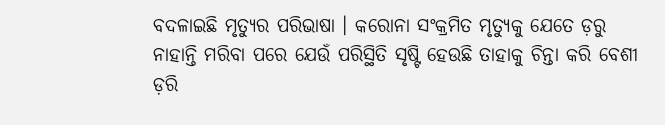ବଦଳାଇଛି ମୃତ୍ୟୁର ପରିଭାଷା । କରୋନା ସଂକ୍ରମିତ ମୃତ୍ୟୁକୁ ଯେତେ ଡ଼ରୁ ନାହାନ୍ତି ମରିବା ପରେ ଯେଉଁ ପରିସ୍ଥିତି ସୃଷ୍ଟି ହେଉଛି ତାହାକୁ ଚିନ୍ତା କରି ବେଶୀ ଡ଼ରି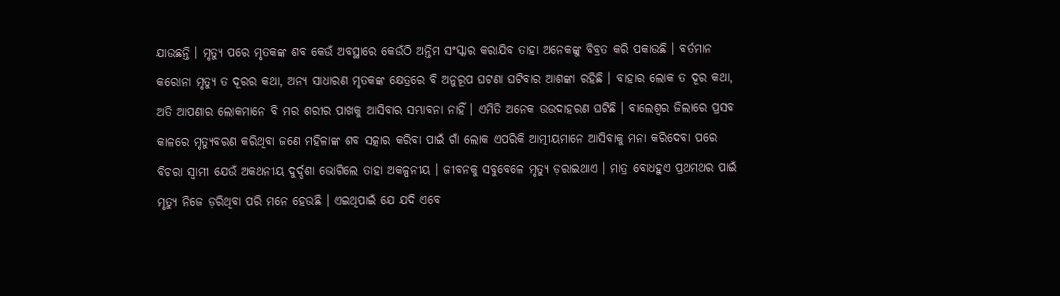ଯାଉଛନ୍ତି । ମୃତ୍ୟୁ ପରେ ମୃତକଙ୍କ ଶବ କେଉଁ ଅବସ୍ଥାରେ କେଉଁଠି ଅନ୍ତିମ ସଂସ୍କାର କରାଯିବ ତାହା ଅନେକଙ୍କୁ ବିବ୍ରତ କରି ପକାଉଛି । ବର୍ତମାନ କରୋନା ମୃତ୍ୟୁ ତ ଦୂରର କଥା, ଅନ୍ୟ ସାଧାରଣ ମୃତକଙ୍କ କ୍ଷେତ୍ରରେ ବି ଅନୁରୂପ ଘଟଣା ଘଟିବାର ଆଶଙ୍କା ରହିଛି । ବାହାର ଲୋକ ତ ଦୂର କଥା, ଅତି ଆପଣାର ଲୋକମାନେ ବି ମର ଶରୀର ପାଖକୁ ଆସିବାର ସମ୍ଭାବନା ନାହିଁ । ଏମିତି ଅନେକ ଉଉଦାହରଣ ଘଟିଛି । ବାଲେଶ୍ବର ଜିଲାରେ ପ୍ରସବ କାଳରେ ମୃତ୍ୟୁବରଣ କରିଥିବା ଜଣେ ମହିଳାଙ୍କ ଶବ ସତ୍କାର କରିବା ପାଇଁ ଗାଁ ଲୋକ ଏପରିକି ଆତ୍ମୀୟମାନେ ଆସିବାକୁ ମନା କରିଦେବା ପରେ ବିଚରା ସ୍ବାମୀ ଯେଉଁ ଅକଥନୀୟ ଦୁର୍ଦ୍ଦଶା ଭୋଗିଲେ ତାହା ଅକଳ୍ପନୀୟ । ଜୀବନକୁ ସବୁବେଳେ ମୃତ୍ୟୁ ଡ଼ରାଇଥାଏ । ମାତ୍ର ବୋଧହୁଏ ପ୍ରଥମଥର ପାଇଁ ମୃତ୍ୟୁ ନିଜେ ଡ଼ରିଥିବା ପରି ମନେ ହେଉଛି । ଏଇଥିପାଇଁ ଯେ ଯଦି ଏବେ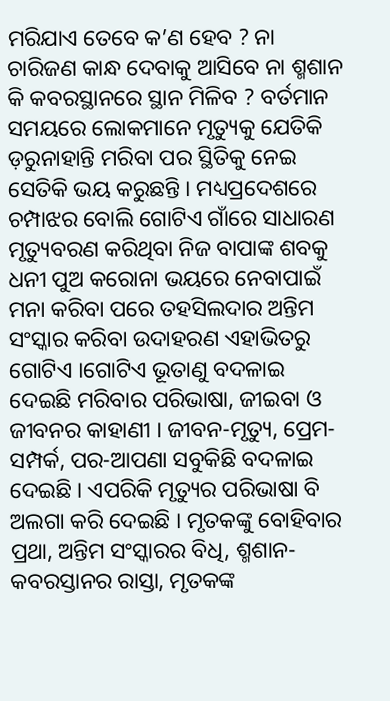ମରିଯାଏ ତେବେ କ’ଣ ହେବ ? ନା ଚାରିଜଣ କାନ୍ଧ ଦେବାକୁ ଆସିବେ ନା ଶ୍ମଶାନ କି କବରସ୍ଥାନରେ ସ୍ଥାନ ମିଳିବ ? ବର୍ତମାନ ସମୟରେ ଲୋକମାନେ ମୃତ୍ୟୁକୁ ଯେତିକି ଡ଼ରୁନାହାନ୍ତି ମରିବା ପର ସ୍ଥିତିକୁ ନେଇ ସେତିକି ଭୟ କରୁଛନ୍ତି । ମଧ୍ୟପ୍ରଦେଶରେ ଚମ୍ପାଝର ବୋଲି ଗୋଟିଏ ଗାଁରେ ସାଧାରଣ ମୃତ୍ୟୁବରଣ କରିଥିବା ନିଜ ବାପାଙ୍କ ଶବକୁ ଧନୀ ପୁଅ କରୋନା ଭୟରେ ନେବାପାଇଁ ମନା କରିବା ପରେ ତହସିଲଦାର ଅନ୍ତିମ ସଂସ୍କାର କରିବା ଉଦାହରଣ ଏହାଭିତରୁ ଗୋଟିଏ ।ଗୋଟିଏ ଭୂତାଣୁ ବଦଳାଇ ଦେଇଛି ମରିବାର ପରିଭାଷା, ଜୀଇବା ଓ ଜୀବନର କାହାଣୀ । ଜୀବନ-ମୃତ୍ୟୁ, ପ୍ରେମ-ସମ୍ପର୍କ, ପର-ଆପଣା ସବୁକିଛି ବଦଳାଇ ଦେଇଛି । ଏପରିକି ମୃତ୍ୟୁର ପରିଭାଷା ବି ଅଲଗା କରି ଦେଇଛି । ମୃତକଙ୍କୁ ବୋହିବାର ପ୍ରଥା, ଅନ୍ତିମ ସଂସ୍କାରର ବିଧି, ଶ୍ମଶାନ-କବରସ୍ତାନର ରାସ୍ତା, ମୃତକଙ୍କ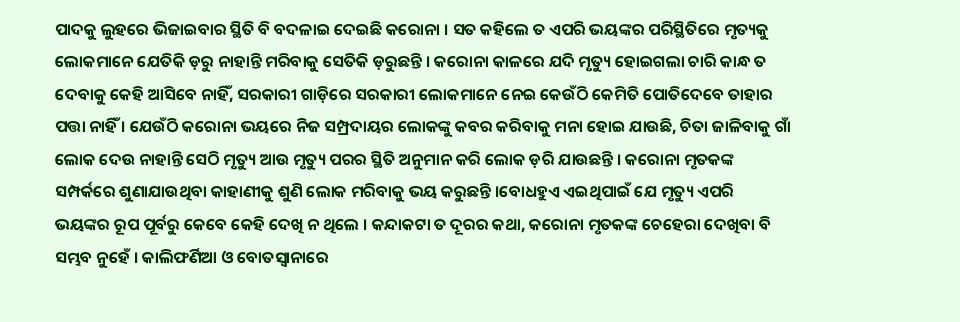ପାଦକୁ ଲୁହରେ ଭିଜାଇବାର ସ୍ଥିତି ବି ବଦଳାଇ ଦେଇଛି କରୋନା । ସତ କହିଲେ ତ ଏପରି ଭୟଙ୍କର ପରିସ୍ଥିତିରେ ମୃତ୍ୟକୁ ଲୋକମାନେ ଯେତିକି ଡ଼ରୁ ନାହାନ୍ତି ମରିବାକୁ ସେତିକି ଡ଼ରୁଛନ୍ତି । କରୋନା କାଳରେ ଯଦି ମୃତ୍ୟୁ ହୋଇଗଲା ଚାରି କାନ୍ଧ ତ ଦେବାକୁ କେହି ଆସିବେ ନାହିଁ, ସରକାରୀ ଗାଡ଼ିରେ ସରକାରୀ ଲୋକମାନେ ନେଇ କେଉଁଠି କେମିତି ପୋତିଦେବେ ତାହାର ପତ୍ତା ନାହିଁ । ଯେଉଁଠି କରୋନା ଭୟରେ ନିଜ ସମ୍ପ୍ରଦାୟର ଲୋକଙ୍କୁ କବର କରିବାକୁ ମନା ହୋଇ ଯାଉଛି, ଚିତା ଜାଳିବାକୁ ଗାଁ ଲୋକ ଦେଉ ନାହାନ୍ତି ସେଠି ମୃତ୍ୟୁ ଆଉ ମୃତ୍ୟୁ ପରର ସ୍ଥିତି ଅନୁମାନ କରି ଲୋକ ଡ଼ରି ଯାଉଛନ୍ତି । କରୋନା ମୃତକଙ୍କ ସମ୍ପର୍କରେ ଶୁଣାଯାଉଥିବା କାହାଣୀକୁ ଶୁଣି ଲୋକ ମରିବାକୁ ଭୟ କରୁଛନ୍ତି ।ବୋଧହୁଏ ଏଇଥିପାଇଁ ଯେ ମୃତ୍ୟୁ ଏପରି ଭୟଙ୍କର ରୂପ ପୂର୍ବରୁ କେବେ କେହି ଦେଖି ନ ଥିଲେ । କନ୍ଦାକଟା ତ ଦୂରର କଥା, କରୋନା ମୃତକଙ୍କ ଚେହେରା ଦେଖିବା ବି ସମ୍ଭବ ନୁହେଁ । କାଲିଫର୍ଣିଆ ଓ ବୋତସ୍ବାନାରେ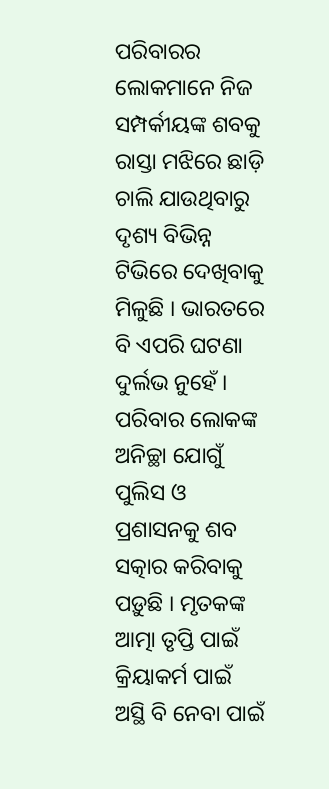ପରିବାରର ଲୋକମାନେ ନିଜ ସମ୍ପର୍କୀୟଙ୍କ ଶବକୁ ରାସ୍ତା ମଝିରେ ଛାଡ଼ି ଚାଲି ଯାଉଥିବାରୁ ଦୃଶ୍ୟ ବିଭିନ୍ନ ଟିଭିରେ ଦେଖିବାକୁ ମିଳୁଛି । ଭାରତରେ ବି ଏପରି ଘଟଣା ଦୁର୍ଲଭ ନୁହେଁ । ପରିବାର ଲୋକଙ୍କ ଅନିଚ୍ଛା ଯୋଗୁଁ ପୁଲିସ ଓ ପ୍ରଶାସନକୁ ଶବ ସତ୍କାର କରିବାକୁ ପଡ଼ୁଛି । ମୃତକଙ୍କ ଆତ୍ମା ତୃପ୍ତି ପାଇଁ କ୍ରିୟାକର୍ମ ପାଇଁ ଅସ୍ଥି ବି ନେବା ପାଇଁ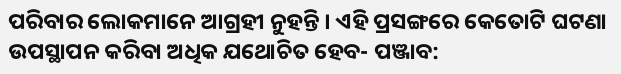ପରିବାର ଲୋକମାନେ ଆଗ୍ରହୀ ନୁହନ୍ତି । ଏହି ପ୍ରସଙ୍ଗରେ କେତୋଟି ଘଟଣା ଉପସ୍ଥାପନ କରିବା ଅଧିକ ଯଥୋଚିତ ହେବ- ପଞ୍ଜାବ: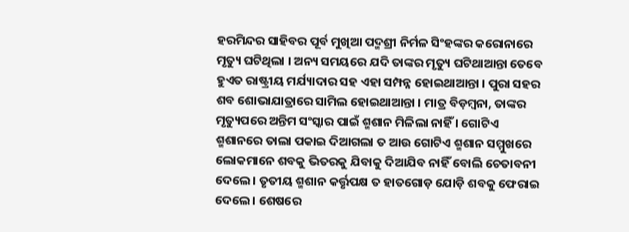ହରମିନ୍ଦର ସାହିବର ପୂର୍ବ ମୁଖିଆ ପଦ୍ମଶ୍ରୀ ନିର୍ମଳ ସିଂହଙ୍କର କରୋନାରେ ମୃତ୍ୟୁ ଘଟିଥିଲା । ଅନ୍ୟ ସମୟରେ ଯଦି ତାଙ୍କର ମୃତ୍ୟୁ ଘଟିଥାଆନ୍ତା ତେବେ ହୁଏତ ରାଷ୍ଟ୍ରୀୟ ମର୍ଯ୍ୟାଦାର ସହ ଏହା ସମ୍ପନ୍ନ ହୋଇଥାଆନ୍ତା । ପୁରା ସହର ଶବ ଶୋଭାଯାତ୍ରାରେ ସାମିଲ ହୋଇଥାଆନ୍ତା । ମାତ୍ର ବିଡ଼ମ୍ବନା, ତାଙ୍କର ମୃତ୍ୟୁପରେ ଅନ୍ତିମ ସଂସ୍କାର ପାଇଁ ଶ୍ମଶାନ ମିଳିଲା ନାହିଁ । ଗୋଟିଏ ଶ୍ମଶାନରେ ତାଲା ପକାଇ ଦିଆଗଲା ତ ଆଉ ଗୋଟିଏ ଶ୍ମଶାନ ସମ୍ମୁଖରେ ଲୋକମାନେ ଶବକୁ ଭିତରକୁ ଯିବାକୁ ଦିଆଯିବ ନାହିଁ ବୋଲି ଚେତାବନୀ ଦେଲେ । ତୃତୀୟ ଶ୍ମଶାନ କର୍ତ୍ତୃପକ୍ଷ ତ ହାତଗୋଡ଼ ଯୋଡ଼ି ଶବକୁ ଫେରାଇ ଦେଲେ । ଶେଷରେ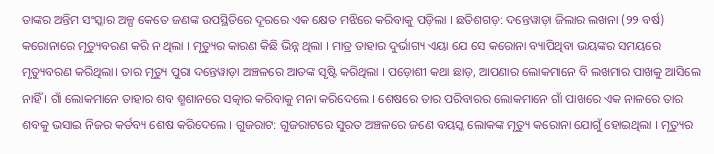ତାଙ୍କର ଅନ୍ତିମ ସଂସ୍କାର ଅଳ୍ପ କେତେ ଜଣଙ୍କ ଉପସ୍ଥିତିରେ ଦୂରରେ ଏକ କ୍ଷେତ ମଝିରେ କରିବାକୁ ପଡ଼ିଲା । ଛତିଶଗଡ଼: ଦନ୍ତେୱାଡ଼ା ଜିଲାର ଲଖନା (୨୨ ବର୍ଷ) କରୋନାରେ ମୃତ୍ୟୁବରଣ କରି ନ ଥିଲା । ମୃତ୍ୟୁର କାରଣ କିଛି ଭିନ୍ନ ଥିଲା । ମାତ୍ର ତାହାର ଦୁର୍ଭାଗ୍ୟ ଏୟା ଯେ ସେ କରୋନା ବ୍ୟାପିଥିବା ଭୟଙ୍କର ସମୟରେ ମୃତ୍ୟୁବରଣ କରିଥିଲା। ତାର ମୃତ୍ୟୁ ପୁରା ଦନ୍ତେୱାଡ଼ା ଅଞ୍ଚଳରେ ଆତଙ୍କ ସୃଷ୍ଟି କରିଥିଲା । ପଡ଼ୋଶୀ କଥା ଛାଡ଼, ଆପଣାର ଲୋକମାନେ ବି ଲଖମାର ପାଖକୁ ଆସିଲେ ନାହିଁ । ଗାଁ ଲୋକମାନେ ତାହାର ଶବ ଶ୍ମଶାନରେ ସତ୍କାର କରିବାକୁ ମନା କରିଦେଲେ । ଶେଷରେ ତାର ପରିବାରର ଲୋକମାନେ ଗାଁ ପାଖରେ ଏକ ନାଳରେ ତାର ଶବକୁ ଭସାଇ ନିଜର କର୍ତବ୍ୟ ଶେଷ କରିଦେଲେ । ଗୁଜରାଟ: ଗୁଜରାଟରେ ସୁରତ ଅଞ୍ଚଳରେ ଜଣେ ବୟସ୍କ ଲୋକଙ୍କ ମୃତ୍ୟୁ କରୋନା ଯୋଗୁଁ ହୋଇଥିଲା । ମୃତ୍ୟୁର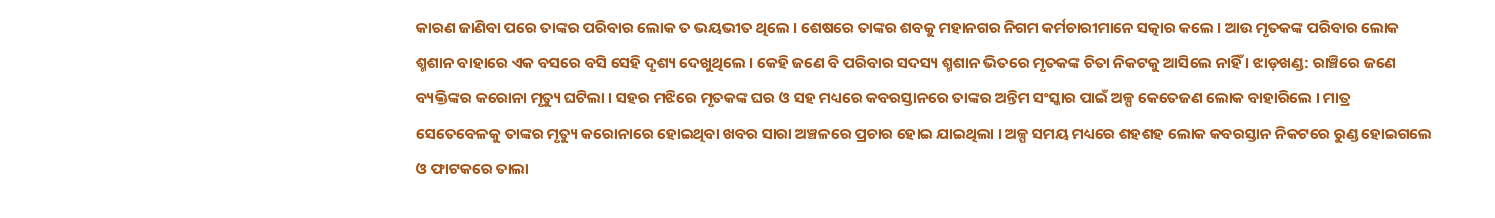କାରଣ ଜାଣିବା ପରେ ତାଙ୍କର ପରିବାର ଲୋକ ତ ଭୟଭୀତ ଥିଲେ । ଶେଷରେ ତାଙ୍କର ଶବକୁ ମହାନଗର ନିଗମ କର୍ମଚାରୀମାନେ ସତ୍କାର କଲେ । ଆଉ ମୃତକଙ୍କ ପରିବାର ଲୋକ ଶ୍ମଶାନ ବାହାରେ ଏକ ବସରେ ବସି ସେହି ଦୃଶ୍ୟ ଦେଖୁଥିଲେ । କେହି ଜଣେ ବି ପରିବାର ସଦସ୍ୟ ଶ୍ମଶାନ ଭିତରେ ମୃତକଙ୍କ ଚିତା ନିକଟକୁ ଆସିଲେ ନାହିଁ । ଝାଡ଼ଖଣ୍ଡ: ରାଞ୍ଚିରେ ଜଣେ ବ୍ୟକ୍ତିଙ୍କର କରୋନା ମୃତ୍ୟୁ ଘଟିଲା । ସହର ମଝିରେ ମୃତକଙ୍କ ଘର ଓ ସହ ମଧ୍ୟରେ କବରସ୍ତାନରେ ତାଙ୍କର ଅନ୍ତିମ ସଂସ୍କାର ପାଇଁ ଅଳ୍ପ କେତେଜଣ ଲୋକ ବାହାରିଲେ । ମାତ୍ର ସେତେବେଳକୁ ତାଙ୍କର ମୃତ୍ୟୁ କରୋନାରେ ହୋଇଥିବା ଖବର ସାରା ଅଞ୍ଚଳରେ ପ୍ରଚାର ହୋଇ ଯାଇଥିଲା । ଅଳ୍ପ ସମୟ ମଧ୍ୟରେ ଶହଶହ ଲୋକ କବରସ୍ତାନ ନିକଟରେ ରୁଣ୍ଡ ହୋଇଗଲେ ଓ ଫାଟକରେ ତାଲା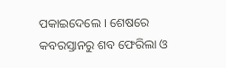ପକାଇଦେଲେ । ଶେଷରେ କବରସ୍ତାନରୁ ଶବ ଫେରିଲା ଓ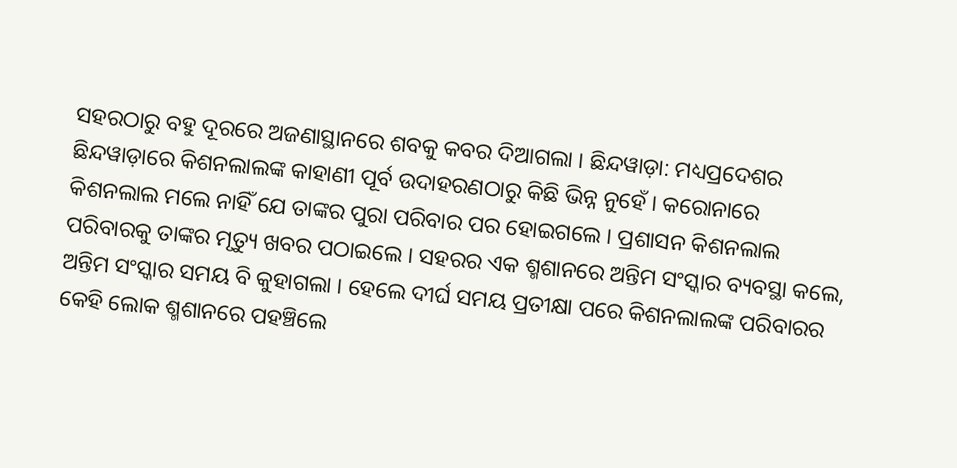ସହରଠାରୁ ବହୁ ଦୂରରେ ଅଜଣାସ୍ଥାନରେ ଶବକୁ କବର ଦିଆଗଲା । ଛିନ୍ଦୱାଡ଼ା: ମଧ୍ୟପ୍ରଦେଶର ଛିନ୍ଦୱାଡ଼ାରେ କିଶନଲାଲଙ୍କ କାହାଣୀ ପୂର୍ବ ଉଦାହରଣଠାରୁ କିଛି ଭିନ୍ନ ନୁହେଁ । କରୋନାରେ କିଶନଲାଲ ମଲେ ନାହିଁ ଯେ ତାଙ୍କର ପୁରା ପରିବାର ପର ହୋଇଗଲେ । ପ୍ରଶାସନ କିଶନଲାଲ ପରିବାରକୁ ତାଙ୍କର ମୃତ୍ୟୁ ଖବର ପଠାଇଲେ । ସହରର ଏକ ଶ୍ମଶାନରେ ଅନ୍ତିମ ସଂସ୍କାର ବ୍ୟବସ୍ଥା କଲେ, ଅନ୍ତିମ ସଂସ୍କାର ସମୟ ବି କୁହାଗଲା । ହେଲେ ଦୀର୍ଘ ସମୟ ପ୍ରତୀକ୍ଷା ପରେ କିଶନଲାଲଙ୍କ ପରିବାରର କେହି ଲୋକ ଶ୍ମଶାନରେ ପହଞ୍ଚିଲେ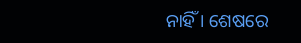ନାହିଁ । ଶେଷରେ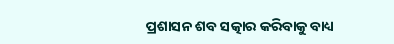ପ୍ରଶାସନ ଶବ ସତ୍କାର କରିବାକୁ ବାଧ୍ୟ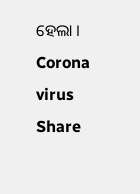ହେଲା । Corona virus Share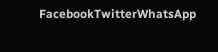FacebookTwitterWhatsApp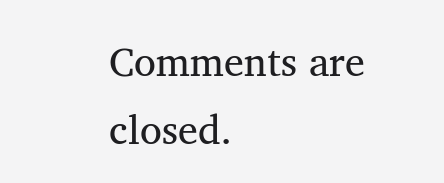Comments are closed.